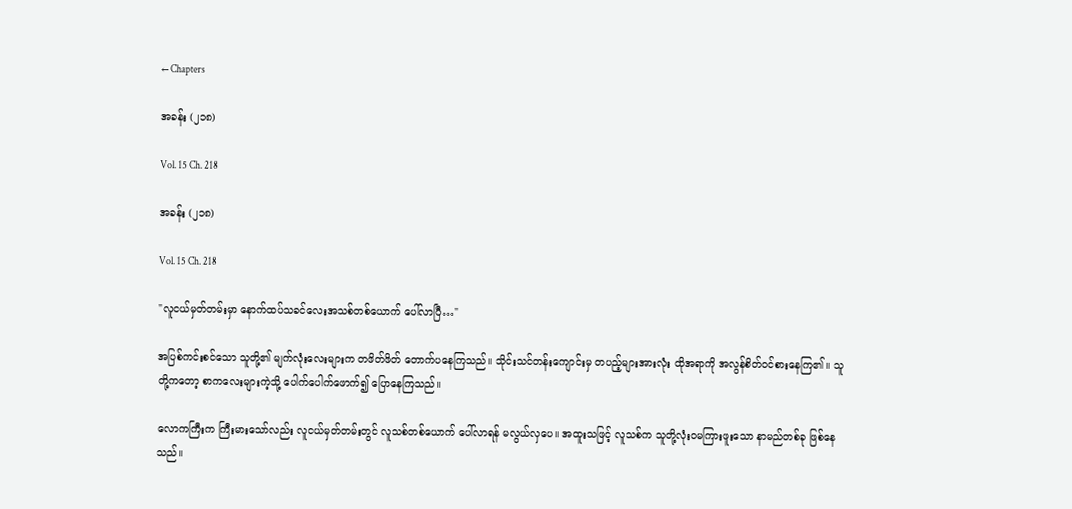← Chapters

အခန်း (၂၁၈)

Vol. 15 Ch. 218

အခန်း (၂၁၈)

Vol. 15 Ch. 218

"လူငယ်မှတ်တမ်းမှာ နောက်ထပ်သခင်လေးအသစ်တစ်ယောက် ပေါ်လာပြီ…"

အပြစ်ကင်းစင်သော သူတို့၏ မျက်လုံးလေးများက တဖိတ်ဖိတ် တောက်ပနေကြသည်။ သိုင်းသင်တန်းကျောင်းမှ တပည့်များအားလုံး ထိုအရာကို အလွန်စိတ်ဝင်စားနေကြ၏။ သူတို့ကတော့ စာကလေးများကဲ့သို့ ပေါက်ပေါက်ဖောက်၍ ပြောနေကြသည်။

လောကကြီးက ကြီးမားသော်လည်း လူငယ်မှတ်တမ်းတွင် လူသစ်တစ်ယောက် ပေါ်လာရန် မလွယ်လှပေ။ အထူးသဖြင့် လူသစ်က သူတို့လုံးဝမကြားဖူးသော နာမည်တစ်ခု ဖြစ်နေသည်။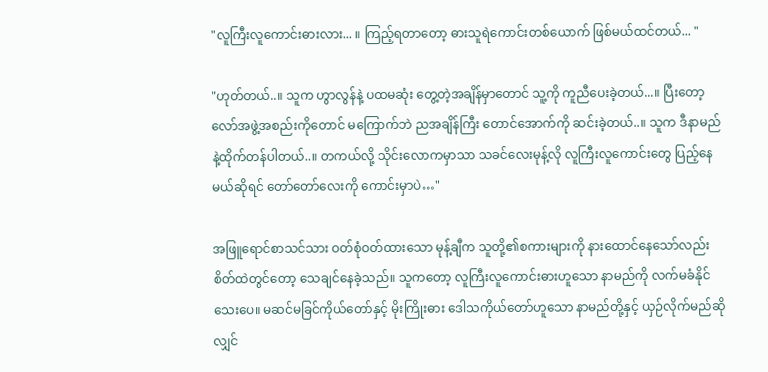"လူကြီးလူကောင်းဓားလား... ။ ကြည့်ရတာတော့ ဓားသူရဲကောင်းတစ်ယောက် ဖြစ်မယ်ထင်တယ်... "

"ဟုတ်တယ်..။ သူက ဟွာလွန်နဲ့ ပထမဆုံး တွေ့တဲ့အချိန်မှာတောင် သူ့ကို ကူညီပေးခဲ့တယ်...။ ပြီးတော့ လော်အဖွဲ့အစည်းကိုတောင် မကြောက်ဘဲ ညအချိန်ကြီး တောင်အောက်ကို ဆင်းခဲ့တယ်..။ သူက ဒီနာမည်နဲ့ထိုက်တန်ပါတယ်..။ တကယ်လို့ သိုင်းလောကမှာသာ သခင်လေးမုန့်လို လူကြီးလူကောင်းတွေ ပြည့်နေမယ်ဆိုရင် တော်တော်လေးကို ကောင်းမှာပဲ…"

အဖြူရောင်စာသင်သား ဝတ်စုံဝတ်ထားသော မုန့်ချီက သူတို့၏စကားများကို နားထောင်နေသော်လည်း စိတ်ထဲတွင်တော့ သေချင်နေခဲ့သည်။ သူကတော့ လူကြီးလူကောင်းဓားဟူသော နာမည်ကို လက်မခံနိုင်သေးပေ။ မဆင်မခြင်ကိုယ်တော်နှင့် မိုးကြိုးဓား ဒေါသကိုယ်တော်ဟူသော နာမည်တို့နှင့် ယှဉ်လိုက်မည်ဆိုလျှင်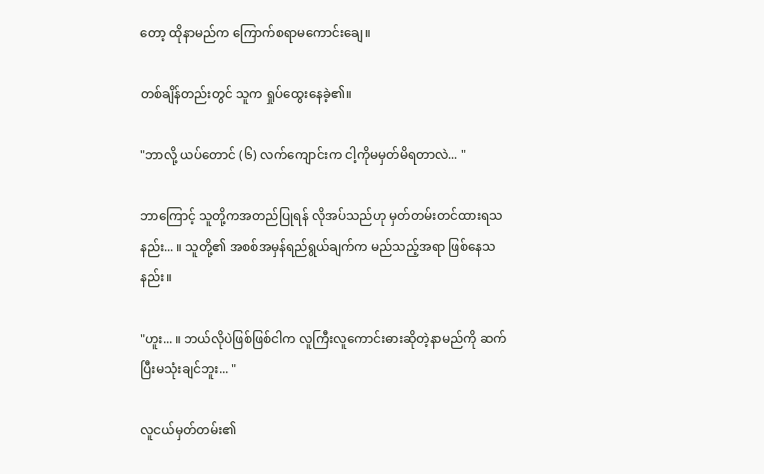တော့ ထိုနာမည်က ကြောက်စရာမကောင်းချေ။

တစ်ချိန်တည်းတွင် သူက ရှုပ်ထွေးနေခဲ့၏။

"ဘာလို့ ယပ်တောင် (၆) လက်ကျောင်းက ငါ့ကိုမမှတ်မိရတာလဲ... "

ဘာကြောင့် သူတို့ကအတည်ပြုရန် လိုအပ်သည်ဟု မှတ်တမ်းတင်ထားရသနည်း... ။ သူတို့၏ အစစ်အမှန်ရည်ရွယ်ချက်က မည်သည့်အရာ ဖြစ်နေသနည်း။

"ဟူး... ။ ဘယ်လိုပဲဖြစ်ဖြစ်ငါက လူကြီးလူကောင်းဓားဆိုတဲ့နာမည်ကို ဆက်ပြီးမသုံးချင်ဘူး... "

လူငယ်မှတ်တမ်း၏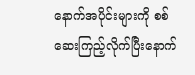နောက်အပိုင်းများကို စစ်ဆေးကြည့်လိုက်ပြီးနောက်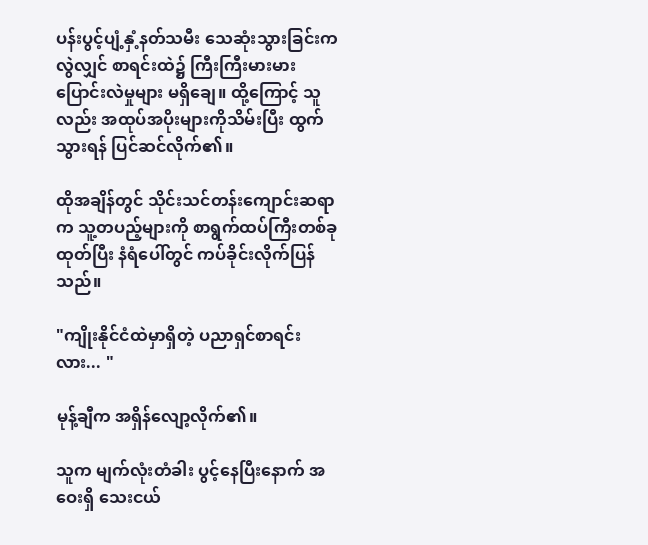ပန်းပွင့်ပျံ့နှံ့နတ်သမီး သေဆုံးသွားခြင်းကလွဲလျှင် စာရင်းထဲ၌ ကြီးကြီးမားမား ပြောင်းလဲမှုများ မရှိချေ။ ထို့ကြောင့် သူလည်း အထုပ်အပိုးများကိုသိမ်းပြီး ထွက်သွားရန် ပြင်ဆင်လိုက်၏။

ထိုအချိန်တွင် သိုင်းသင်တန်းကျောင်းဆရာက သူ့တပည့်များကို စာရွက်ထပ်ကြီးတစ်ခု ထုတ်ပြီး နံရံပေါ်တွင် ကပ်ခိုင်းလိုက်ပြန်သည်။

"ကျိုးနိုင်ငံထဲမှာရှိတဲ့ ပညာရှင်စာရင်းလား... "

မုန့်ချီက အရှိန်လျော့လိုက်၏။

သူက မျက်လုံးတံခါး ပွင့်နေပြီးနောက် အဝေးရှိ သေးငယ်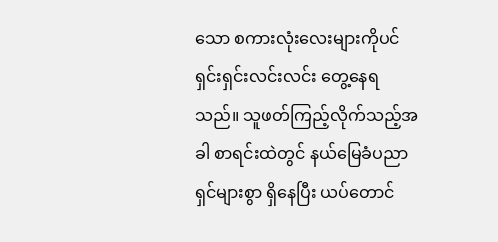သော စကားလုံးလေးများကိုပင် ရှင်းရှင်းလင်းလင်း တွေ့နေရသည်။ သူဖတ်ကြည့်လိုက်သည့်အခါ စာရင်းထဲတွင် နယ်မြေခံပညာရှင်များစွာ ရှိနေပြီး ယပ်တောင်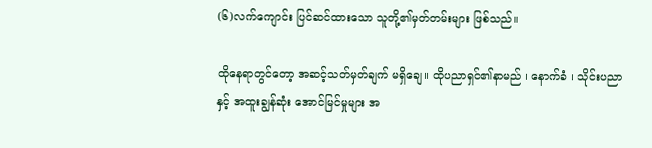(၆)လက်ကျောင်း ပြင်ဆင်ထားသော သူတို့၏မှတ်တမ်းများ ဖြစ်သည်။

ထိုနေရာတွင်တော့ အဆင့်သတ်မှတ်ချက် မရှိချေ။ ထိုပညာရှင်၏နာမည် ၊ နောက်ခံ ၊ သိုင်းပညာနှင့် အထူးချွန်ဆုံး အောင်မြင်မှုများ အ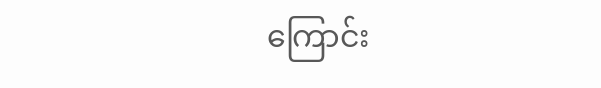ကြောင်း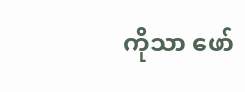ကိုသာ ဖော်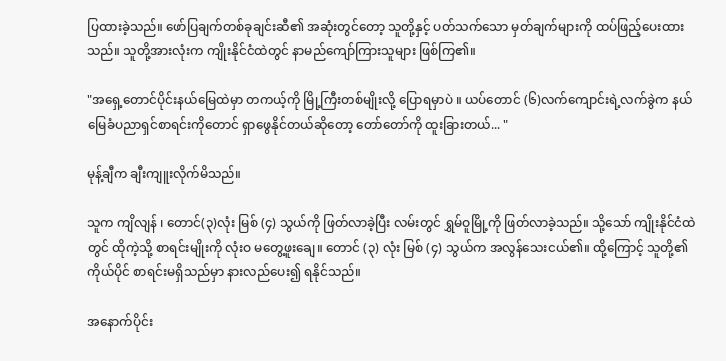ပြထားခဲ့သည်။ ဖော်ပြချက်တစ်ခုချင်းဆီ၏ အဆုံးတွင်တော့ သူတို့နှင့် ပတ်သက်သော မှတ်ချက်များကို ထပ်ဖြည့်ပေးထားသည်။ သူတို့အားလုံးက ကျိုးနိုင်ငံထဲတွင် နာမည်ကျော်ကြားသူများ ဖြစ်ကြ၏။

"အရှေ့တောင်ပိုင်းနယ်မြေထဲမှာ တကယ့်ကို မြို့ကြီးတစ်မျိုးလို့ ပြောရမှာပဲ ။ ယပ်တောင် (၆)လက်ကျောင်းရဲ့လက်ခွဲက နယ်မြေခံပညာရှင်စာရင်းကိုတောင် ရှာဖွေနိုင်တယ်ဆိုတော့ တော်တော်ကို ထူးခြားတယ်... "

မုန့်ချီက ချီးကျူးလိုက်မိသည်။

သူက ကျိလျန် ၊ တောင်(၃)လုံး မြစ် (၄) သွယ်ကို ဖြတ်လာခဲ့ပြီး လမ်းတွင် ရွှမ်ဝူမြို့ကို ဖြတ်လာခဲ့သည်။ သို့သော် ကျိုးနိုင်ငံထဲတွင် ထိုကဲ့သို့ စာရင်းမျိုးကို လုံးဝ မတွေ့ဖူးချေ။ တောင် (၃) လုံး မြစ် (၄) သွယ်က အလွန်သေးငယ်၏။ ထို့ကြောင့် သူတို့၏ကိုယ်ပိုင် စာရင်းမရှိသည်မှာ နားလည်ပေး၍ ရနိုင်သည်။

အနောက်ပိုင်း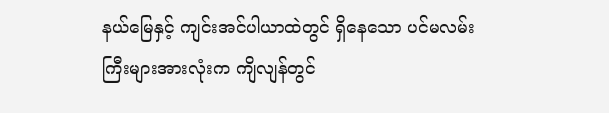နယ်မြေနှင့် ကျင်းအင်ပါယာထဲတွင် ရှိနေသော ပင်မလမ်းကြီးများအားလုံးက ကျိလျန်တွင်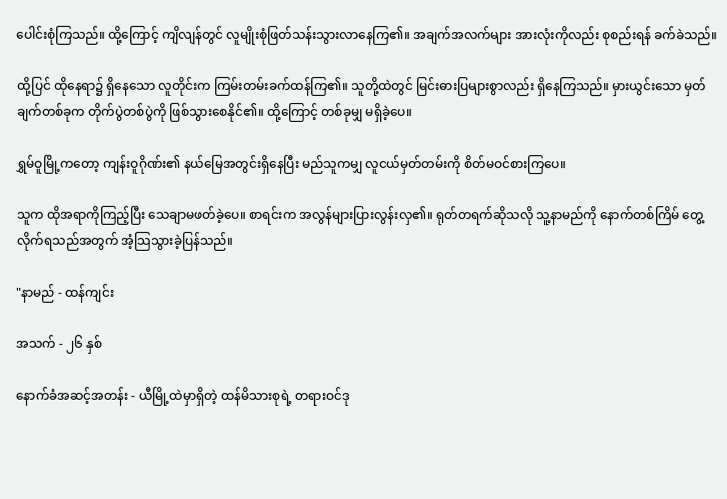ပေါင်းစုံကြသည်။ ထို့ကြောင့် ကျိလျန်တွင် လူမျိုးစုံဖြတ်သန်းသွားလာနေကြ၏။ အချက်အလက်များ အားလုံးကိုလည်း စုစည်းရန် ခက်ခဲသည်။

ထို့ပြင် ထိုနေရာ၌ ရှိနေသော လူတိုင်းက ကြမ်းတမ်းခက်ထန်ကြ၏။ သူတို့ထဲတွင် မြင်းဓားပြများစွာလည်း ရှိနေကြသည်။ မှားယွင်းသော မှတ်ချက်တစ်ခုက တိုက်ပွဲတစ်ပွဲကို ဖြစ်သွားစေနိုင်၏။ ထို့ကြောင့် တစ်ခုမျှ မရှိခဲ့ပေ။

ရွှမ်ဝူမြို့ကတော့ ကျန်းဝူဂိုဏ်း၏ နယ်မြေအတွင်းရှိနေပြီး မည်သူကမျှ လူငယ်မှတ်တမ်းကို စိတ်မဝင်စားကြပေ။

သူက ထိုအရာကိုကြည့်ပြီး သေချာမဖတ်ခဲ့ပေ။ စာရင်းက အလွန်များပြားလွန်းလှ၏။ ရုတ်တရက်ဆိုသလို သူ့နာမည်ကို နောက်တစ်ကြိမ် တွေ့လိုက်ရသည်အတွက် အံ့သြသွားခဲ့ပြန်သည်။

"နာမည် - ထန်ကျင်း

အသက် - ၂၆ နှစ်

နောက်ခံအဆင့်အတန်း - ယီမြို့ထဲမှာရှိတဲ့ ထန်မိသားစုရဲ့ တရားဝင်ဒု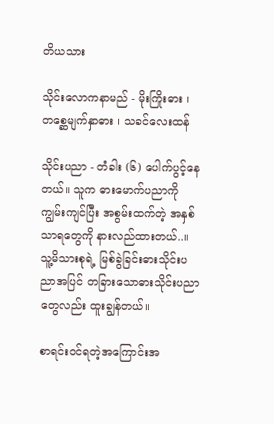တိယသား

သိုင်းလောကနာမည် - မိုးကြိုးဓား ၊ တစ္ဆေမျက်နှာဓား ၊ သခင်လေးထန်

သိုင်းပညာ - တံခါး (၆) ပေါက်ပွင့်နေတယ်။ သူက ဓားမောက်ပညာကို ကျွမ်းကျင်ပြီး အစွမ်းထက်တဲ့ အနှစ်သာရတွေကို နားလည်ထားတယ်..။ သူ့မိသားစုရဲ့ မြစ်ခွဲခြင်းဓားသိုင်းပညာအပြင် တခြားသောဓားသိုင်းပညာတွေလည်း ထူးချွန်တယ်။

စာရင်းဝင်ရတဲ့အကြောင်းအ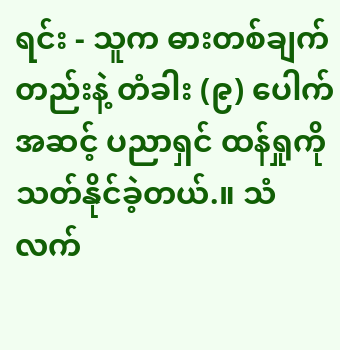ရင်း - သူက ဓားတစ်ချက်တည်းနဲ့ တံခါး (၉) ပေါက်အဆင့် ပညာရှင် ထန်ရှုကို သတ်နိုင်ခဲ့တယ်.။ သံလက်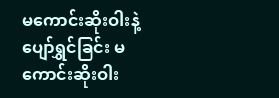မကောင်းဆိုးဝါးနဲ့ ပျော်ရွှင်ခြင်း မကောင်းဆိုးဝါး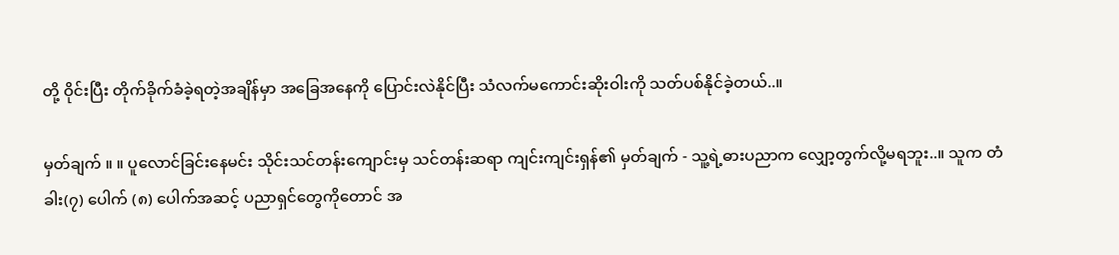တို့ ဝိုင်းပြီး တိုက်ခိုက်ခံခဲ့ရတဲ့အချိန်မှာ အခြေအနေကို ပြောင်းလဲနိုင်ပြီး သံလက်မကောင်းဆိုးဝါးကို သတ်ပစ်နိုင်ခဲ့တယ်..။

မှတ်ချက် ။ ။ ပူလောင်ခြင်းနေမင်း သိုင်းသင်တန်းကျောင်းမှ သင်တန်းဆရာ ကျင်းကျင်းရှန်၏ မှတ်ချက် - သူ့ရဲ့ဓားပညာက လျှော့တွက်လို့မရဘူး..။ သူက တံခါး(၇) ပေါက် (၈) ပေါက်အဆင့် ပညာရှင်တွေကိုတောင် အ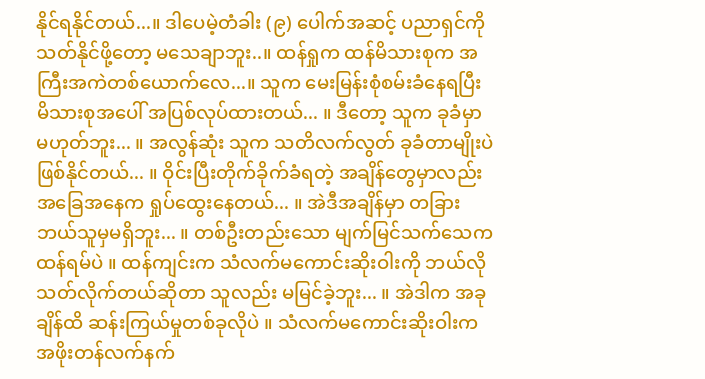နိုင်ရနိုင်တယ်...။ ဒါပေမဲ့တံခါး (၉) ပေါက်အဆင့် ပညာရှင်ကို သတ်နိုင်ဖို့တော့ မသေချာဘူး..။ ထန်ရှုက ထန်မိသားစုက အကြီးအကဲတစ်ယောက်လေ...။ သူက မေးမြန်းစုံစမ်းခံနေရပြီး မိသားစုအပေါ် အပြစ်လုပ်ထားတယ်... ။ ဒီတော့ သူက ခုခံမှာ မဟုတ်ဘူး... ။ အလွန်ဆုံး သူက သတိလက်လွတ် ခုခံတာမျိုးပဲ ဖြစ်နိုင်တယ်... ။ ဝိုင်းပြီးတိုက်ခိုက်ခံရတဲ့ အချိန်တွေမှာလည်း အခြေအနေက ရှုပ်ထွေးနေတယ်... ။ အဲဒီအချိန်မှာ တခြားဘယ်သူမှမရှိဘူး... ။ တစ်ဦးတည်းသော မျက်မြင်သက်သေက ထန်ရမ်ပဲ ။ ထန်ကျင်းက သံလက်မကောင်းဆိုးဝါးကို ဘယ်လိုသတ်လိုက်တယ်ဆိုတာ သူလည်း မမြင်ခဲ့ဘူး... ။ အဲဒါက အခုချိန်ထိ ဆန်းကြယ်မှုတစ်ခုလိုပဲ ။ သံလက်မကောင်းဆိုးဝါးက အဖိုးတန်လက်နက်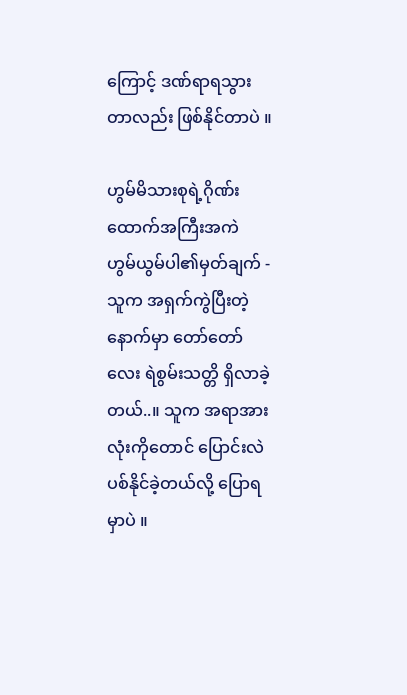ကြောင့် ဒဏ်ရာရသွားတာလည်း ဖြစ်နိုင်တာပဲ ။

ဟွမ်မိသားစုရဲ့ဂိုဏ်းထောက်အကြီးအကဲ ဟွမ်ယွမ်ပါ၏မှတ်ချက် - သူက အရှက်ကွဲပြီးတဲ့နောက်မှာ တော်တော်လေး ရဲစွမ်းသတ္တိ ရှိလာခဲ့တယ်..။ သူက အရာအားလုံးကိုတောင် ပြောင်းလဲပစ်နိုင်ခဲ့တယ်လို့ ပြောရမှာပဲ ။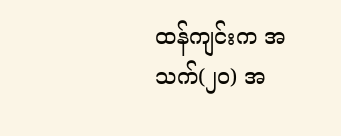ထန်ကျင်းက အသက်(၂၀) အ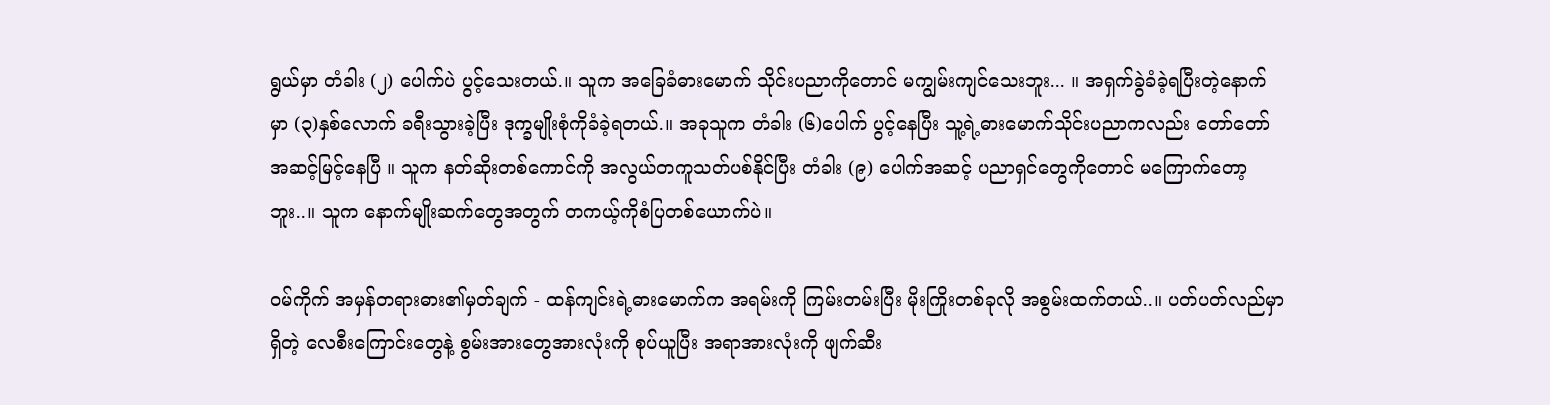ရွယ်မှာ တံခါး (၂) ပေါက်ပဲ ပွင့်သေးတယ်.။ သူက အခြေခံဓားမောက် သိုင်းပညာကိုတောင် မကျွမ်းကျင်သေးဘူး... ။ အရှက်ခွဲခံခဲ့ရပြီးတဲ့နောက်မှာ (၃)နှစ်လောက် ခရီးသွားခဲ့ပြီး ဒုက္ခမျိုးစုံကိုခံခဲ့ရတယ်.။ အခုသူက တံခါး (၆)ပေါက် ပွင့်နေပြီး သူ့ရဲ့ဓားမောက်သိုင်းပညာကလည်း တော်တော်အဆင့်မြင့်နေပြီ ။ သူက နတ်ဆိုးတစ်ကောင်ကို အလွယ်တကူသတ်ပစ်နိုင်ပြီး တံခါး (၉) ပေါက်အဆင့် ပညာရှင်တွေကိုတောင် မကြောက်တော့ဘူး..။ သူက နောက်မျိုးဆက်တွေအတွက် တကယ့်ကိုစံပြတစ်ယောက်ပဲ။

ဝမ်ကိုက် အမှန်တရားဓား၏မှတ်ချက် - ထန်ကျင်းရဲ့ဓားမောက်က အရမ်းကို ကြမ်းတမ်းပြီး မိုးကြိုးတစ်ခုလို အစွမ်းထက်တယ်..။ ပတ်ပတ်လည်မှာရှိတဲ့ လေစီးကြောင်းတွေနဲ့ စွမ်းအားတွေအားလုံးကို စုပ်ယူပြီး အရာအားလုံးကို ဖျက်ဆီး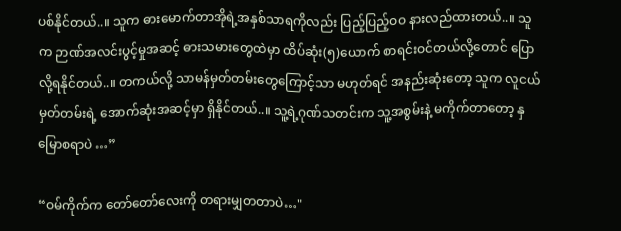ပစ်နိုင်တယ်..။ သူက ဓားမောက်တာအိုရဲ့အနှစ်သာရကိုလည်း ပြည့်ပြည့်ဝဝ နားလည်ထားတယ်..။ သူက ဉာဏ်အလင်းပွင့်မှုအဆင့် ဓားသမားတွေထဲမှာ ထိပ်ဆုံး(၅)ယောက် စာရင်းဝင်တယ်လို့တောင် ပြောလို့ရနိုင်တယ်..။ တကယ်လို့ သာမန်မှတ်တမ်းတွေကြောင့်သာ မဟုတ်ရင် အနည်းဆုံးတော့ သူက လူငယ်မှတ်တမ်းရဲ့ အောက်ဆုံးအဆင့်မှာ ရှိနိုင်တယ်..။ သူ့ရဲ့ဂုဏ်သတင်းက သူ့အစွမ်းနဲ့ မကိုက်တာတော့ နှမြောစရာပဲ …”

“ဝမ်ကိုက်က တော်တော်လေးကို တရားမျှတတာပဲ…"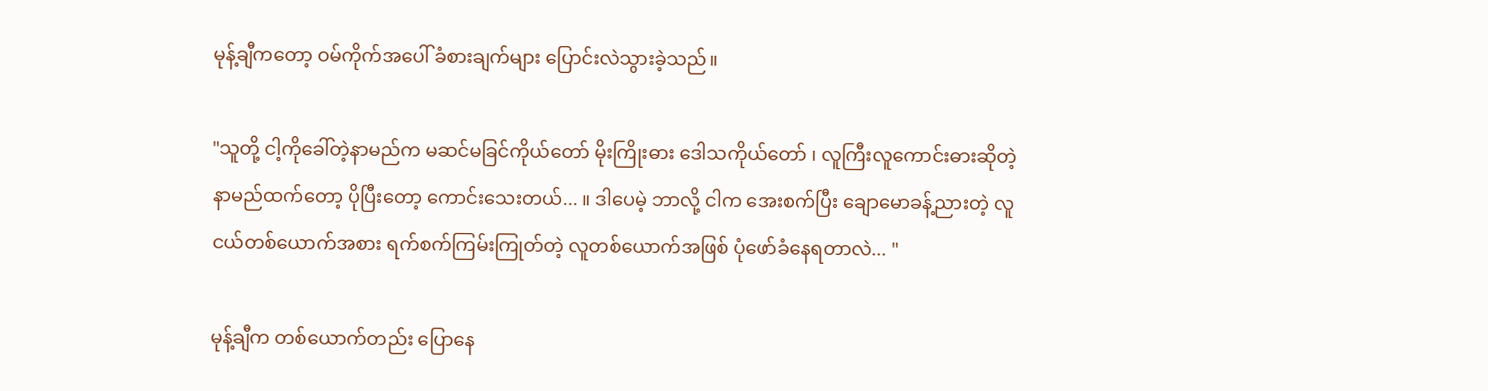မုန့်ချီကတော့ ဝမ်ကိုက်အပေါ် ခံစားချက်များ ပြောင်းလဲသွားခဲ့သည်။

"သူတို့ ငါ့ကိုခေါ်တဲ့နာမည်က မဆင်မခြင်ကိုယ်တော် မိုးကြိုးဓား ဒေါသကိုယ်တော် ၊ လူကြီးလူကောင်းဓားဆိုတဲ့ နာမည်ထက်တော့ ပိုပြီးတော့ ကောင်းသေးတယ်... ။ ဒါပေမဲ့ ဘာလို့ ငါက အေးစက်ပြီး ချောမောခန့်ညားတဲ့ လူငယ်တစ်ယောက်အစား ရက်စက်ကြမ်းကြုတ်တဲ့ လူတစ်ယောက်အဖြစ် ပုံဖော်ခံနေရတာလဲ... "

မုန့်ချီက တစ်ယောက်တည်း ပြောနေ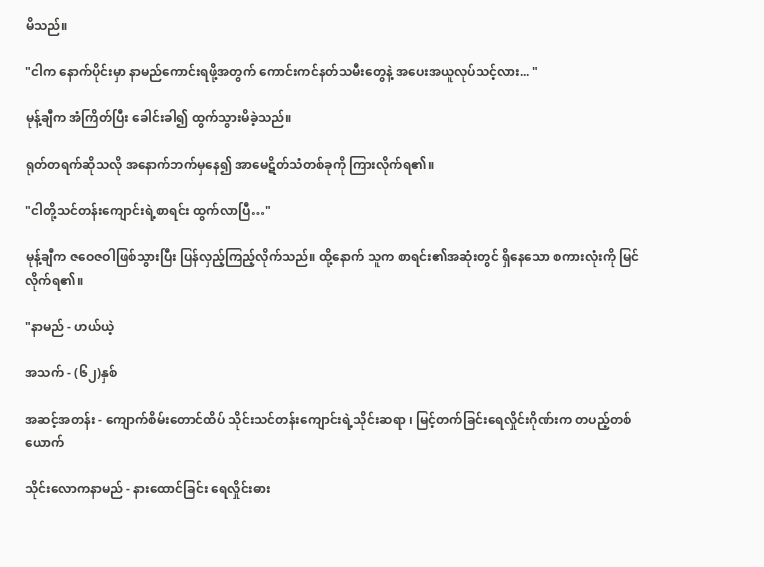မိသည်။

"ငါက နောက်ပိုင်းမှာ နာမည်ကောင်းရဖို့အတွက် ကောင်းကင်နတ်သမီးတွေနဲ့ အပေးအယူလုပ်သင့်လား... "

မုန့်ချီက အံကြိတ်ပြီး ခေါင်းခါ၍ ထွက်သွားမိခဲ့သည်။

ရုတ်တရက်ဆိုသလို အနောက်ဘက်မှနေ၍ အာမေဋိတ်သံတစ်ခုကို ကြားလိုက်ရ၏။

"ငါတို့သင်တန်းကျောင်းရဲ့စာရင်း ထွက်လာပြီ…"

မုန့်ချီက ဇဝေဇဝါဖြစ်သွားပြီး ပြန်လှည့်ကြည့်လိုက်သည်။ ထို့နောက် သူက စာရင်း၏အဆုံးတွင် ရှိနေသော စကားလုံးကို မြင်လိုက်ရ၏။

"နာမည် - ဟယ်ယဲ့

အသက် - (၆၂)နှစ်

အဆင့်အတန်း - ကျောက်စိမ်းတောင်ထိပ် သိုင်းသင်တန်းကျောင်းရဲ့သိုင်းဆရာ ၊ မြင့်တက်ခြင်းရေလှိုင်းဂိုဏ်းက တပည့်တစ်ယောက်

သိုင်းလောကနာမည် - နားထောင်ခြင်း ရေလှိုင်းဓား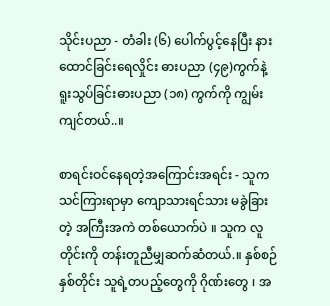သိုင်းပညာ - တံခါး (၆) ပေါက်ပွင့်နေပြီး နားထောင်ခြင်းရေလှိုင်း ဓားပညာ (၄၉)ကွက်နဲ့ ရူးသွပ်ခြင်းဓားပညာ (၁၈) ကွက်ကို ကျွမ်းကျင်တယ်..။

စာရင်းဝင်နေရတဲ့အကြောင်းအရင်း - သူက သင်ကြားရာမှာ ကျောသားရင်သား မခွဲခြားတဲ့ အကြီးအကဲ တစ်ယောက်ပဲ ။ သူက လူတိုင်းကို တန်းတူညီမျှဆက်ဆံတယ်.။ နှစ်စဉ်နှစ်တိုင်း သူရဲ့တပည့်တွေကို ဂိုဏ်းတွေ ၊ အ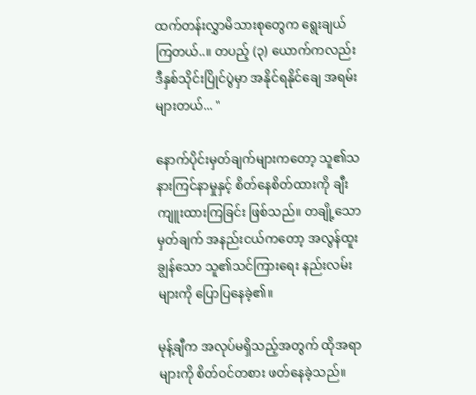ထက်တန်းလွှာမိသားစုတွေက ရွေးချယ်ကြတယ်..။ တပည့် (၃) ယောက်ကလည်း ဒီနှစ်သိုင်းပြိုင်ပွဲမှာ အနိုင်ရနိုင်ချေ အရမ်းများတယ်... "

နောက်ပိုင်းမှတ်ချက်များကတော့ သူ၏သနားကြင်နာမှုနှင့် စိတ်နေစိတ်ထားကို ချီးကျူးထားကြခြင်း ဖြစ်သည်။ တချို့သောမှတ်ချက် အနည်းငယ်ကတော့ အလွန်ထူးချွန်သော သူ၏သင်ကြားရေး နည်းလမ်းများကို ပြောပြနေခဲ့၏။

မုန့်ချီက အလုပ်မရှိသည့်အတွက် ထိုအရာများကို စိတ်ဝင်တစား ဖတ်နေခဲ့သည်။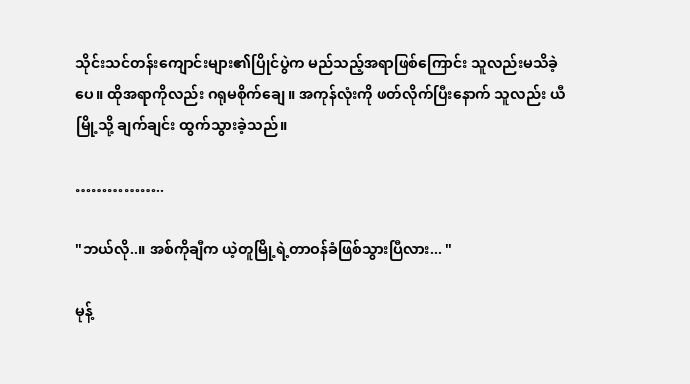သိုင်းသင်တန်းကျောင်းများ၏ပြိုင်ပွဲက မည်သည့်အရာဖြစ်ကြောင်း သူလည်းမသိခဲ့ပေ။ ထိုအရာကိုလည်း ဂရုမစိုက်ချေ။ အကုန်လုံးကို ဖတ်လိုက်ပြီးနောက် သူလည်း ယီမြို့သို့ ချက်ချင်း ထွက်သွားခဲ့သည်။

……………..

"ဘယ်လို..။ အစ်ကိုချီက ယဲ့တူမြို့ရဲ့တာဝန်ခံဖြစ်သွားပြီလား... "

မုန့်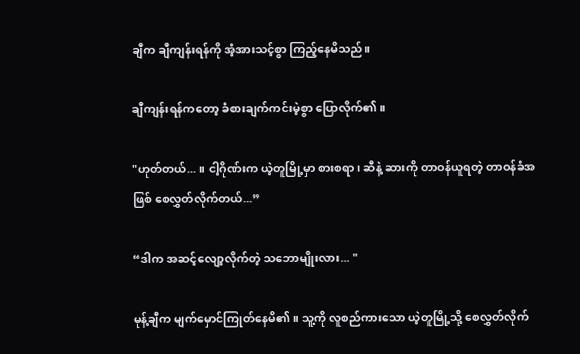ချီက ချီကျန်းရန်ကို အံ့အားသင့်စွာ ကြည့်နေမိသည်။

ချီကျန်းရန်ကတော့ ခံစားချက်ကင်းမဲ့စွာ ပြောလိုက်၏။

"ဟုတ်တယ်... ။ ငါ့ဂိုဏ်းက ယဲ့တူမြို့မှာ စားစရာ၊ ဆီနဲ့ ဆားကို တာဝန်ယူရတဲ့ တာဝန်ခံအဖြစ် စေလွှတ်လိုက်တယ်...”

“ဒါက အဆင့်လျော့လိုက်တဲ့ သဘောမျိုးလား... "

မုန့်ချီက မျက်မှောင်ကြုတ်နေမိ၏။ သူ့ကို လူစည်ကားသော ယဲ့တူမြို့သို့ စေလွှတ်လိုက်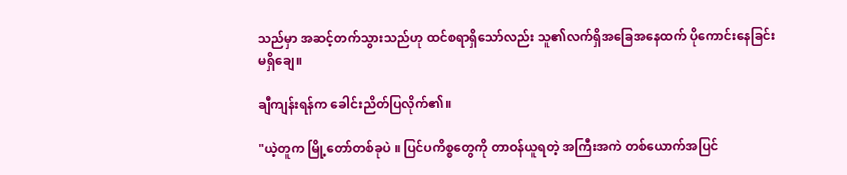သည်မှာ အဆင့်တက်သွားသည်ဟု ထင်စရာရှိသော်လည်း သူ၏လက်ရှိအခြေအနေထက် ပိုကောင်းနေခြင်း မရှိချေ။

ချီကျန်းရန်က ခေါင်းညိတ်ပြလိုက်၏။

"ယဲ့တူက မြို့တော်တစ်ခုပဲ ။ ပြင်ပကိစ္စတွေကို တာဝန်ယူရတဲ့ အကြီးအကဲ တစ်ယောက်အပြင်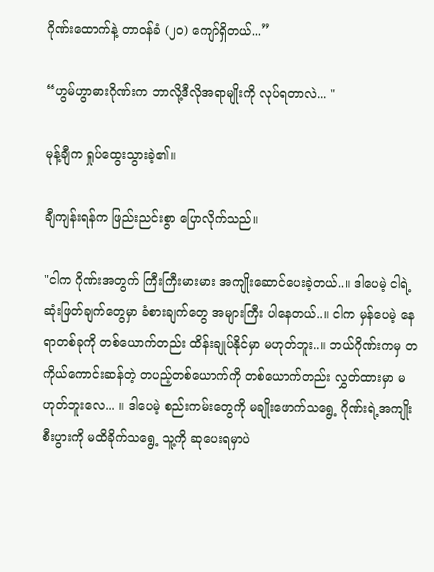ဂိုဏ်းထောက်နဲ့ တာဝန်ခံ (၂၀) ကျော်ရှိတယ်...”

“ဟွမ်ဟွာဓားဂိုဏ်းက ဘာလို့ဒီလိုအရာမျိုးကို လုပ်ရတာလဲ... "

မုန့်ချီက ရှုပ်ထွေးသွားခဲ့၏။

ချီကျန်းရန်က ဖြည်းညင်းစွာ ပြောလိုက်သည်။

"ငါက ဂိုဏ်းအတွက် ကြီးကြီးမားမား အကျိုးဆောင်ပေးခဲ့တယ်..။ ဒါပေမဲ့ ငါရဲ့ဆုံးဖြတ်ချက်တွေမှာ ခံစားချက်တွေ အများကြီး ပါနေတယ်..။ ငါက မှန်ပေမဲ့ နေရာတစ်ခုကို တစ်ယောက်တည်း ထိန်းချုပ်နိုင်မှာ မဟုတ်ဘူး..။ ဘယ်ဂိုဏ်းကမှ တကိုယ်ကောင်းဆန်တဲ့ တပည့်တစ်ယောက်ကို တစ်ယောက်တည်း လွှတ်ထားမှာ မဟုတ်ဘူးလေ... ။ ဒါပေမဲ့ စည်းကမ်းတွေကို မချိုးဖောက်သရွေ့ ဂိုဏ်းရဲ့အကျိုးစီးပွားကို မထိခိုက်သရွေ့ သူ့ကို ဆုပေးရမှာပဲ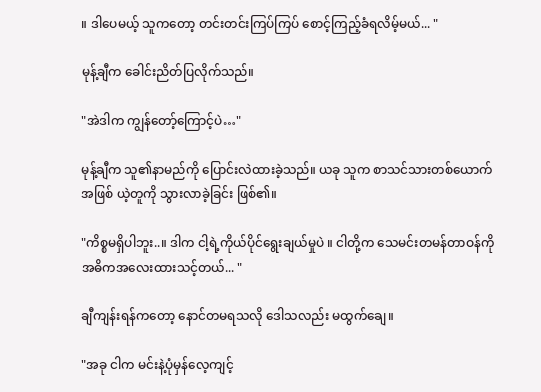။ ဒါပေမယ့် သူကတော့ တင်းတင်းကြပ်ကြပ် စောင့်ကြည့်ခံရလိမ့်မယ်... "

မုန့်ချီက ခေါင်းညိတ်ပြလိုက်သည်။

"အဲဒါက ကျွန်တော့်ကြောင့်ပဲ…"

မုန့်ချီက သူ၏နာမည်ကို ပြောင်းလဲထားခဲ့သည်။ ယခု သူက စာသင်သားတစ်ယောက်အဖြစ် ယဲ့တူကို သွားလာခဲ့ခြင်း ဖြစ်၏။

"ကိစ္စမရှိပါဘူး..။ ဒါက ငါ့ရဲ့ကိုယ်ပိုင်ရွေးချယ်မှုပဲ ။ ငါတို့က သေမင်းတမန်တာဝန်ကို အဓိကအလေးထားသင့်တယ်... "

ချီကျန်းရန်ကတော့ နောင်တမရသလို ဒေါသလည်း မထွက်ချေ။

"အခု ငါက မင်းနဲ့ပုံမှန်လေ့ကျင့်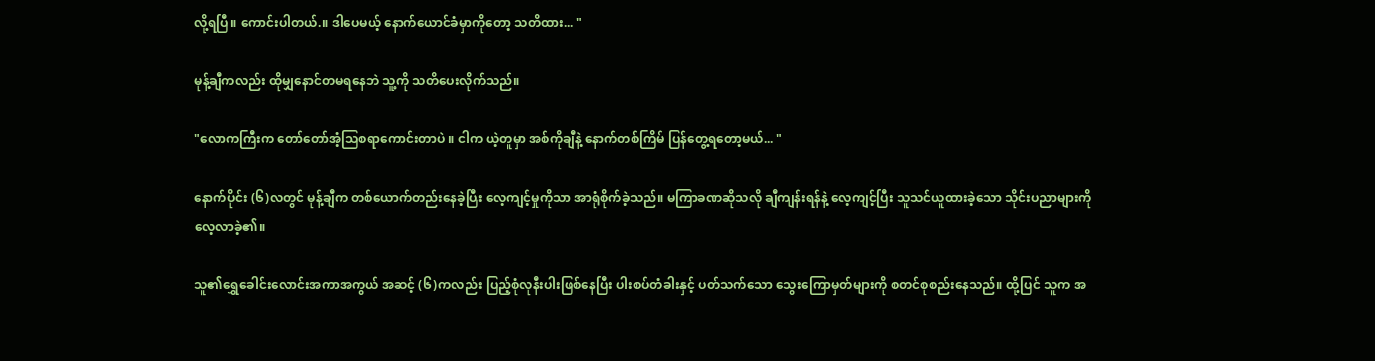လို့ရပြီ။ ကောင်းပါတယ်.။ ဒါပေမယ့် နောက်ယောင်ခံမှာကိုတော့ သတိထား... "

မုန့်ချီကလည်း ထိုမျှနောင်တမရနေဘဲ သူ့ကို သတိပေးလိုက်သည်။

"လောကကြီးက တော်တော်အံ့သြစရာကောင်းတာပဲ ။ ငါက ယဲ့တူမှာ အစ်ကိုချီနဲ့ နောက်တစ်ကြိမ် ပြန်တွေ့ရတော့မယ်... "

နောက်ပိုင်း (၆)လတွင် မုန့်ချီက တစ်ယောက်တည်းနေခဲ့ပြီး လေ့ကျင့်မှုကိုသာ အာရုံစိုက်ခဲ့သည်။ မကြာခဏဆိုသလို ချီကျန်းရန်နဲ့ လေ့ကျင့်ပြီး သူသင်ယူထားခဲ့သော သိုင်းပညာများကို လေ့လာခဲ့၏။

သူ၏ရွှေခေါင်းလောင်းအကာအကွယ် အဆင့် (၆)ကလည်း ပြည့်စုံလုနီးပါးဖြစ်နေပြီး ပါးစပ်တံခါးနှင့် ပတ်သက်သော သွေးကြောမှတ်များကို စတင်စုစည်းနေသည်။ ထို့ပြင် သူက အ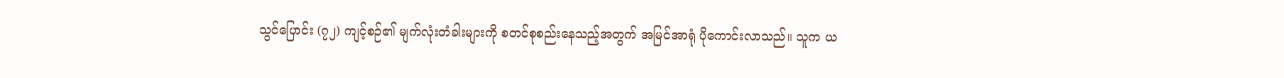သွင်ပြောင်း (၇၂) ကျင့်စဉ်၏ မျက်လုံးတံခါးများကို စတင်စုစည်းနေသည့်အတွက် အမြင်အာရုံ ပိုကောင်းလာသည်။ သူက ယ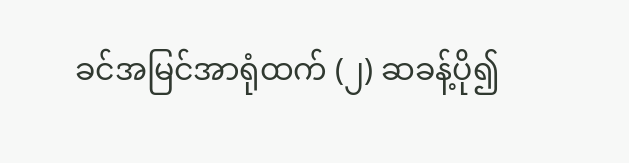ခင်အမြင်အာရုံထက် (၂) ဆခန့်ပို၍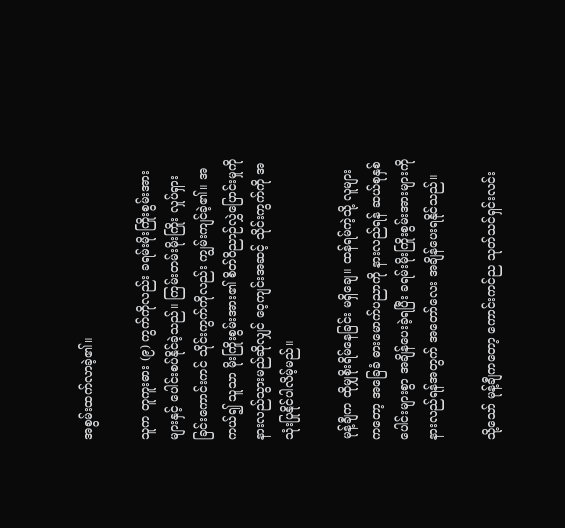အစွမ်းထက်လာခဲ့၏။

သူက တူကူးဓား (၉) ကွက်ကိုလည်း ခရမ်းမိုးကြိုးစွမ်းအားများနှင့် ပေါင်းစပ်နိုင်ခဲ့သည်။ ကြမ်းတမ်းမိုးကြိုး လှုပ်ရှားခြင်းကောင်းကင် သိုင်းကွက်ကိုလည်း ကျွမ်းကျင်ခဲ့၏။ အကယ်၍ သူသာ မိုးကြိုးစွမ်းအား၏ စိတ်ဝိညာဉ်လွှဲပြောင်းမှုကို နားလည်သွားမည်ဆိုလျှင် ဝေ့ကျင်းအဆင့် သိုင်းကွက်ကို အသုံးပြုနိုင်ပါလိမ့်မည်။

မုန့်ချီက ထိုမျှစိုးရိမ်နေခြင်း မရှိချေ။ ထန်ရမ်ကဲ့သို့ လူများကတော့ အခြေခံ ဓားမောက်ပညာကို နားလည်ရန် ဆယ်စုနှစ်ပေါင်းများစွာ အချိန်ပေးခဲ့ရပြီး ခရမ်းမိုးကြိုးစွမ်းအားများကို နားလည်ရန်အတွက် အတော်လေး အချိန်ပေးရနိုင်သည်။

သို့သော် မုန့်ချီကတော့ ကောင်းကင်ည သုတ်သင်ရှင်းလင်း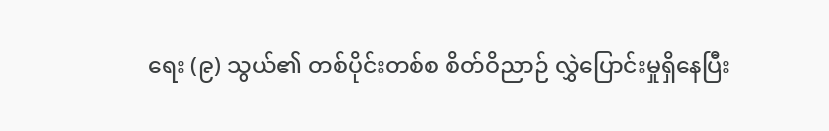ရေး (၉) သွယ်၏ တစ်ပိုင်းတစ်စ စိတ်ဝိညာဉ် လွှဲပြောင်းမှုရှိနေပြီး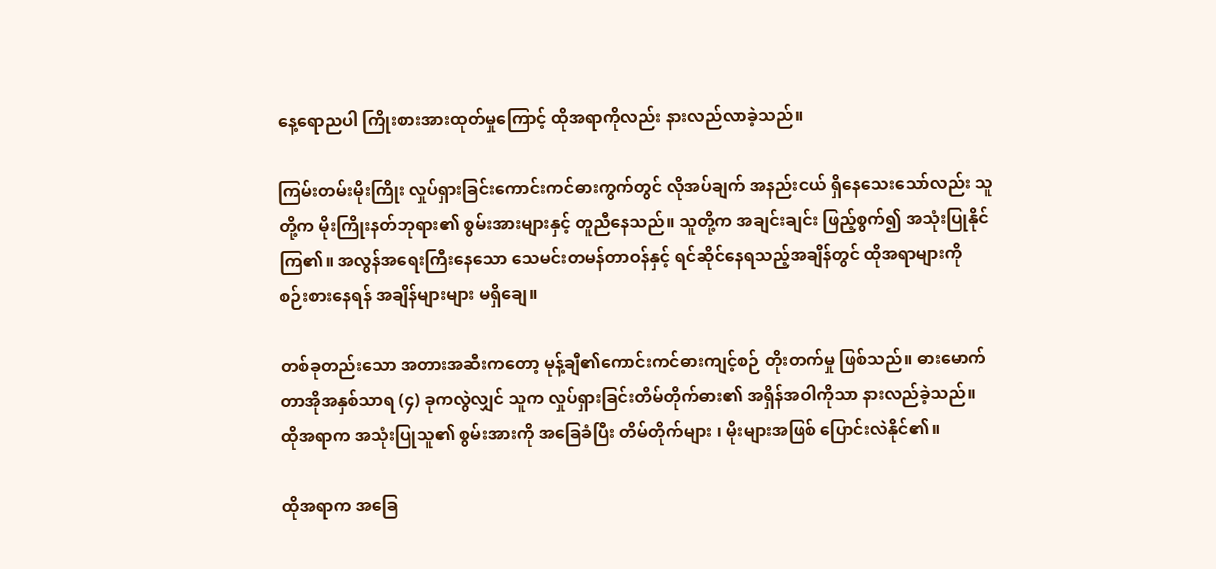နေ့ရောညပါ ကြိုးစားအားထုတ်မှုကြောင့် ထိုအရာကိုလည်း နားလည်လာခဲ့သည်။

ကြမ်းတမ်းမိုးကြိုး လှုပ်ရှားခြင်းကောင်းကင်ဓားကွက်တွင် လိုအပ်ချက် အနည်းငယ် ရှိနေသေးသော်လည်း သူတို့က မိုးကြိုးနတ်ဘုရား၏ စွမ်းအားများနှင့် တူညီနေသည်။ သူတို့က အချင်းချင်း ဖြည့်စွက်၍ အသုံးပြုနိုင်ကြ၏။ အလွန်အရေးကြီးနေသော သေမင်းတမန်တာဝန်နှင့် ရင်ဆိုင်နေရသည့်အချိန်တွင် ထိုအရာများကို စဉ်းစားနေရန် အချိန်များများ မရှိချေ။

တစ်ခုတည်းသော အတားအဆီးကတော့ မုန့်ချီ၏ကောင်းကင်ဓားကျင့်စဉ် တိုးတက်မှု ဖြစ်သည်။ ဓားမောက်တာအိုအနှစ်သာရ (၄) ခုကလွဲလျှင် သူက လှုပ်ရှားခြင်းတိမ်တိုက်ဓား၏ အရှိန်အဝါကိုသာ နားလည်ခဲ့သည်။ ထိုအရာက အသုံးပြုသူ၏ စွမ်းအားကို အခြေခံပြီး တိမ်တိုက်များ ၊ မိုးများအဖြစ် ပြောင်းလဲနိုင်၏။

ထိုအရာက အခြေ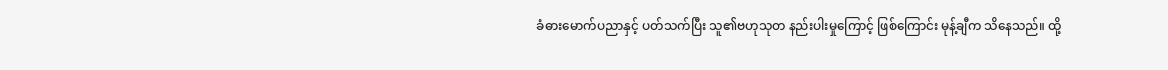ခံဓားမောက်ပညာနှင့် ပတ်သက်ပြီး သူ၏ဗဟုသုတ နည်းပါးမှုကြောင့် ဖြစ်ကြောင်း မုန့်ချီက သိနေသည်။ ထို့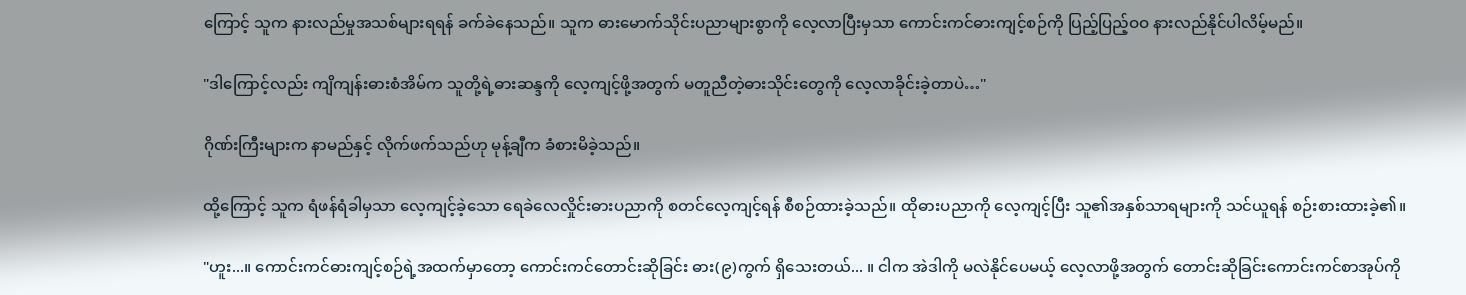ကြောင့် သူက နားလည်မှုအသစ်များရရန် ခက်ခဲနေသည်။ သူက ဓားမောက်သိုင်းပညာများစွာကို လေ့လာပြီးမှသာ ကောင်းကင်ဓားကျင့်စဉ်ကို ပြည့်ပြည့်ဝဝ နားလည်နိုင်ပါလိမ့်မည်။

"ဒါကြောင့်လည်း ကျိကျန်းဓားစံအိမ်က သူတို့ရဲ့ဓားဆန္ဒကို လေ့ကျင့်ဖို့အတွက် မတူညီတဲ့ဓားသိုင်းတွေကို လေ့လာခိုင်းခဲ့တာပဲ…"

ဂိုဏ်းကြီးများက နာမည်နှင့် လိုက်ဖက်သည်ဟု မုန့်ချီက ခံစားမိခဲ့သည်။

ထို့ကြောင့် သူက ရံဖန်ရံခါမှသာ လေ့ကျင့်ခဲ့သော ရေခဲလေလှိုင်းဓားပညာကို စတင်လေ့ကျင့်ရန် စီစဉ်ထားခဲ့သည်။ ထိုဓားပညာကို လေ့ကျင့်ပြီး သူ၏အနှစ်သာရများကို သင်ယူရန် စဉ်းစားထားခဲ့၏။

"ဟူး...။ ကောင်းကင်ဓားကျင့်စဉ်ရဲ့အထက်မှာတော့ ကောင်းကင်တောင်းဆိုခြင်း ဓား(၉)ကွက် ရှိသေးတယ်... ။ ငါက အဲဒါကို မလဲနိုင်ပေမယ့် လေ့လာဖို့အတွက် တောင်းဆိုခြင်းကောင်းကင်စာအုပ်ကို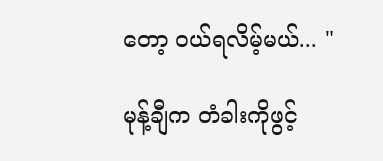တော့ ဝယ်ရလိမ့်မယ်... "

မုန့်ချီက တံခါးကိုဖွင့်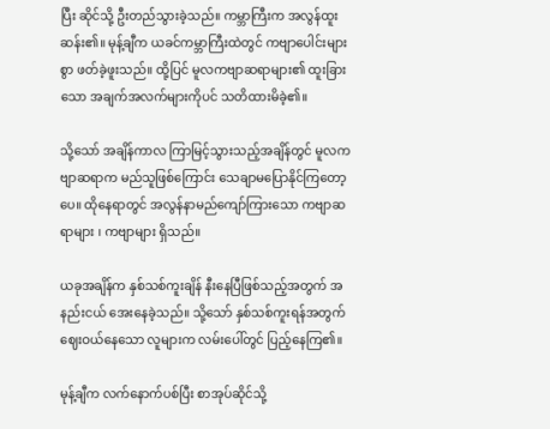ပြီး ဆိုင်သို့ ဦးတည်သွားခဲ့သည်။ ကမ္ဘာကြီးက အလွန်ထူးဆန်း၏။ မုန့်ချီက ယခင်ကမ္ဘာကြီးထဲတွင် ကဗျာပေါင်းများစွာ ဖတ်ခဲ့ဖူးသည်။ ထို့ပြင် မူလကဗျာဆရာများ၏ ထူးခြားသော အချက်အလက်များကိုပင် သတိထားမိခဲ့၏။

သို့သော် အချိန်ကာလ ကြာမြင့်သွားသည့်အချိန်တွင် မူလကဗျာဆရာက မည်သူဖြစ်ကြောင်း သေချာမပြောနိုင်ကြတော့ပေ။ ထိုနေရာတွင် အလွန်နာမည်ကျော်ကြားသော ကဗျာဆရာများ ၊ ကဗျာများ ရှိသည်။

ယခုအချိန်က နှစ်သစ်ကူးချိန် နီးနေပြီဖြစ်သည့်အတွက် အနည်းငယ် အေးနေခဲ့သည်။ သို့သော် နှစ်သစ်ကူးရန်အတွက် ဈေးဝယ်နေသော လူများက လမ်းပေါ်တွင် ပြည့်နေကြ၏။

မုန့်ချီက လက်နောက်ပစ်ပြီး စာအုပ်ဆိုင်သို့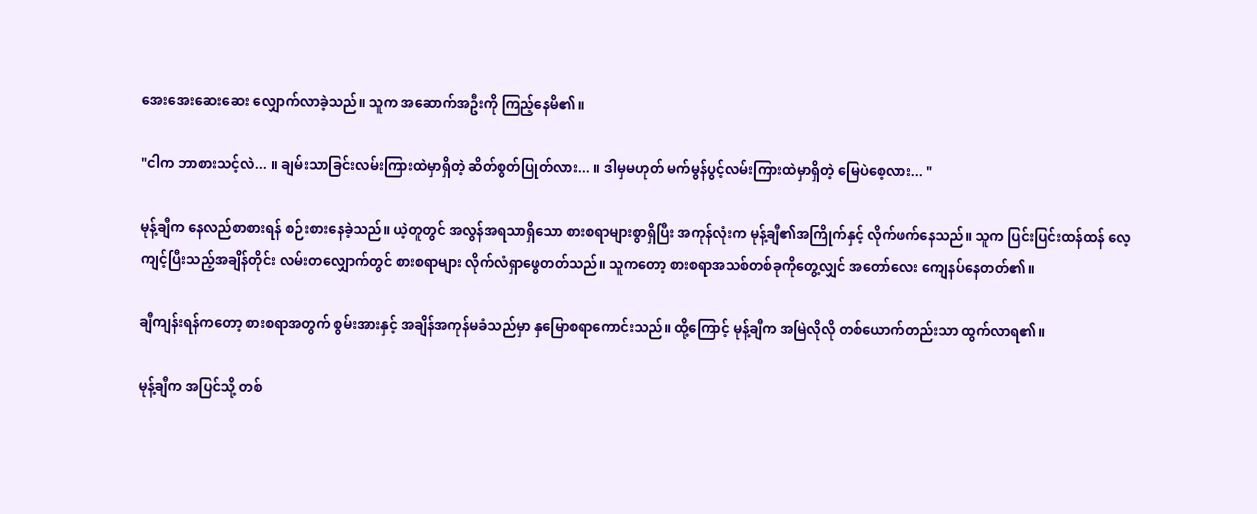အေးအေးဆေးဆေး လျှောက်လာခဲ့သည်။ သူက အဆောက်အဦးကို ကြည့်နေမိ၏။

"ငါက ဘာစားသင့်လဲ... ။ ချမ်းသာခြင်းလမ်းကြားထဲမှာရှိတဲ့ ဆိတ်စွတ်ပြုတ်လား... ။ ဒါမှမဟုတ် မက်မွန်ပွင့်လမ်းကြားထဲမှာရှိတဲ့ မြေပဲစေ့လား... "

မုန့်ချီက နေလည်စာစားရန် စဉ်းစားနေခဲ့သည်။ ယဲ့တူတွင် အလွန်အရသာရှိသော စားစရာများစွာရှိပြီး အကုန်လုံးက မုန့်ချီ၏အကြိုက်နှင့် လိုက်ဖက်နေသည်။ သူက ပြင်းပြင်းထန်ထန် လေ့ကျင့်ပြီးသည့်အချိန်တိုင်း လမ်းတလျှောက်တွင် စားစရာများ လိုက်လံရှာဖွေတတ်သည်။ သူကတော့ စားစရာအသစ်တစ်ခုကိုတွေ့လျှင် အတော်လေး ကျေနပ်နေတတ်၏။

ချီကျန်းရန်ကတော့ စားစရာအတွက် စွမ်းအားနှင့် အချိန်အကုန်မခံသည်မှာ နှမြောစရာကောင်းသည်။ ထို့ကြောင့် မုန့်ချီက အမြဲလိုလို တစ်ယောက်တည်းသာ ထွက်လာရ၏။

မုန့်ချီက အပြင်သို့ တစ်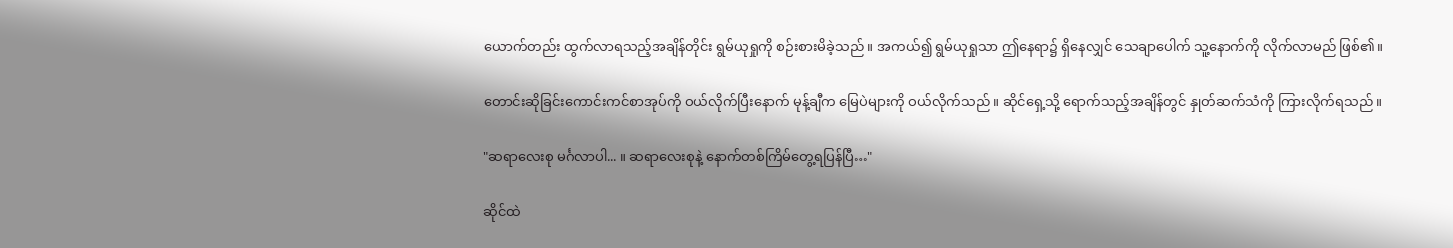ယောက်တည်း ထွက်လာရသည့်အချိန်တိုင်း ရွမ်ယုရှုကို စဉ်းစားမိခဲ့သည်။ အကယ်၍ ရွမ်ယုရှုသာ ဤနေရာ၌ ရှိနေလျှင် သေချာပေါက် သူ့နောက်ကို လိုက်လာမည် ဖြစ်၏။

တောင်းဆိုခြင်းကောင်းကင်စာအုပ်ကို ဝယ်လိုက်ပြီးနောက် မုန့်ချီက မြေပဲများကို ဝယ်လိုက်သည်။ ဆိုင်ရှေ့သို့ ရောက်သည့်အချိန်တွင် နှုတ်ဆက်သံကို ကြားလိုက်ရသည်။

"ဆရာလေးစု မင်္ဂလာပါ... ။ ဆရာလေးစုနဲ့ နောက်တစ်ကြိမ်တွေ့ရပြန်ပြီ…"

ဆိုင်ထဲ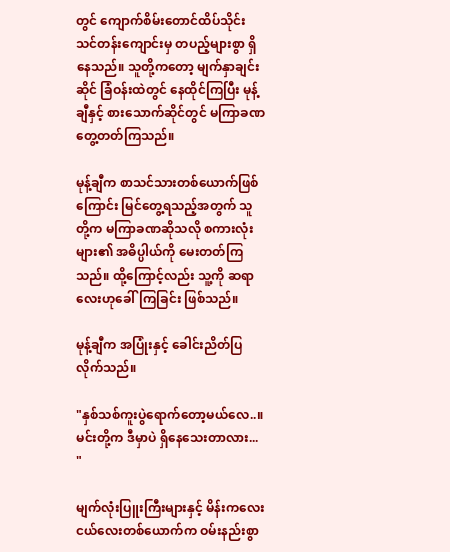တွင် ကျောက်စိမ်းတောင်ထိပ်သိုင်းသင်တန်းကျောင်းမှ တပည့်များစွာ ရှိနေသည်။ သူတို့ကတော့ မျက်နှာချင်းဆိုင် ခြံဝန်းထဲတွင် နေထိုင်ကြပြီး မုန့်ချီနှင့် စားသောက်ဆိုင်တွင် မကြာခဏ တွေ့တတ်ကြသည်။

မုန့်ချီက စာသင်သားတစ်ယောက်ဖြစ်ကြောင်း မြင်တွေ့ရသည့်အတွက် သူတို့က မကြာခဏဆိုသလို စကားလုံးများ၏ အဓိပ္ပါယ်ကို မေးတတ်ကြသည်။ ထို့ကြောင့်လည်း သူ့ကို ဆရာလေးဟုခေါ်ကြခြင်း ဖြစ်သည်။

မုန့်ချီက အပြုံးနှင့် ခေါင်းညိတ်ပြလိုက်သည်။

"နှစ်သစ်ကူးပွဲရောက်တော့မယ်လေ..။ မင်းတို့က ဒီမှာပဲ ရှိနေသေးတာလား... "

မျက်လုံးပြူးကြီးများနှင့် မိန်းကလေးငယ်လေးတစ်ယောက်က ဝမ်းနည်းစွာ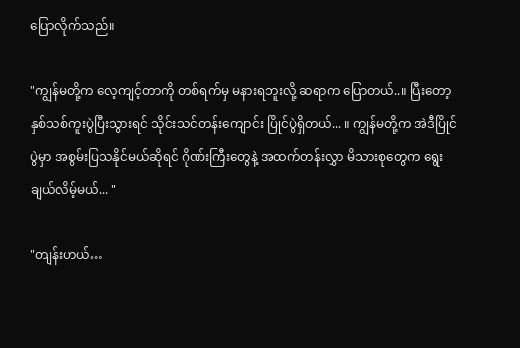ပြောလိုက်သည်။

"ကျွန်မတို့က လေ့ကျင့်တာကို တစ်ရက်မှ မနားရဘူးလို့ ဆရာက ပြောတယ်..။ ပြီးတော့ နှစ်သစ်ကူးပွဲပြီးသွားရင် သိုင်းသင်တန်းကျောင်း ပြိုင်ပွဲရှိတယ်... ။ ကျွန်မတို့က အဲဒီပြိုင်ပွဲမှာ အစွမ်းပြသနိုင်မယ်ဆိုရင် ဂိုဏ်းကြီးတွေနဲ့ အထက်တန်းလွှာ မိသားစုတွေက ရွေးချယ်လိမ့်မယ်... "

"တျန်းဟယ်…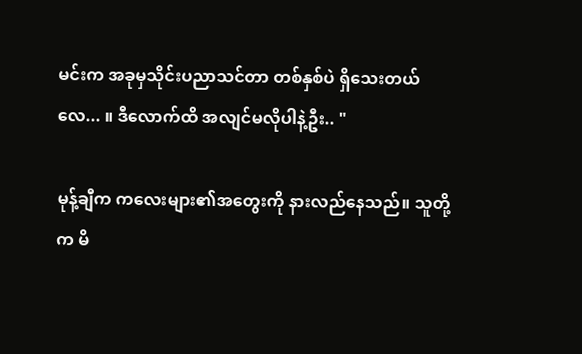မင်းက အခုမှသိုင်းပညာသင်တာ တစ်နှစ်ပဲ ရှိသေးတယ်လေ... ။ ဒီလောက်ထိ အလျင်မလိုပါနဲ့ဦး.. "

မုန့်ချီက ကလေးများ၏အတွေးကို နားလည်နေသည်။ သူတို့က မိ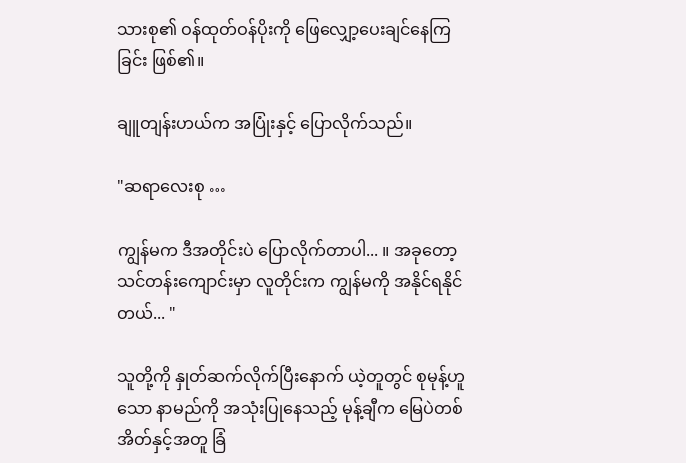သားစု၏ ဝန်ထုတ်ဝန်ပိုးကို ဖြေလျှော့ပေးချင်နေကြခြင်း ဖြစ်၏။

ချူတျန်းဟယ်က အပြုံးနှင့် ပြောလိုက်သည်။

"ဆရာလေးစု …

ကျွန်မက ဒီအတိုင်းပဲ ပြောလိုက်တာပါ... ။ အခုတော့ သင်တန်းကျောင်းမှာ လူတိုင်းက ကျွန်မကို အနိုင်ရနိုင်တယ်... "

သူတို့ကို နှုတ်ဆက်လိုက်ပြီးနောက် ယဲ့တူတွင် စုမုန့်ဟူသော နာမည်ကို အသုံးပြုနေသည့် မုန့်ချီက မြေပဲတစ်အိတ်နှင့်အတူ ခြံ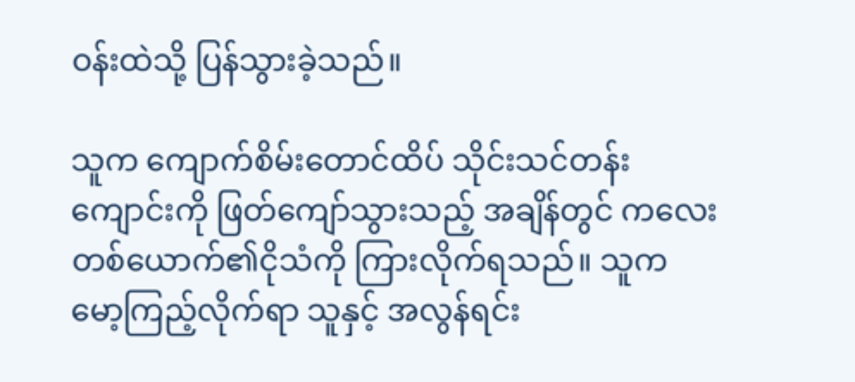ဝန်းထဲသို့ ပြန်သွားခဲ့သည်။

သူက ကျောက်စိမ်းတောင်ထိပ် သိုင်းသင်တန်းကျောင်းကို ဖြတ်ကျော်သွားသည့် အချိန်တွင် ကလေးတစ်ယောက်၏ငိုသံကို ကြားလိုက်ရသည်။ သူက မော့ကြည့်လိုက်ရာ သူနှင့် အလွန်ရင်း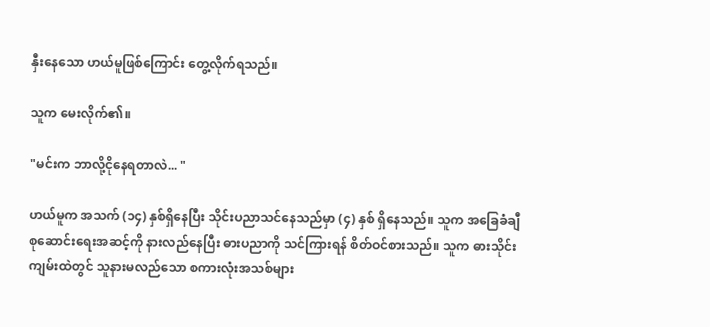နှီးနေသော ဟယ်မူဖြစ်ကြောင်း တွေ့လိုက်ရသည်။

သူက မေးလိုက်၏။

"မင်းက ဘာလို့ငိုနေရတာလဲ... "

ဟယ်မူက အသက် (၁၄) နှစ်ရှိနေပြီး သိုင်းပညာသင်နေသည်မှာ (၄) နှစ် ရှိနေသည်။ သူက အခြေခံချီစုဆောင်းရေးအဆင့်ကို နားလည်နေပြီး ဓားပညာကို သင်ကြားရန် စိတ်ဝင်စားသည်။ သူက ဓားသိုင်းကျမ်းထဲတွင် သူနားမလည်သော စကားလုံးအသစ်များ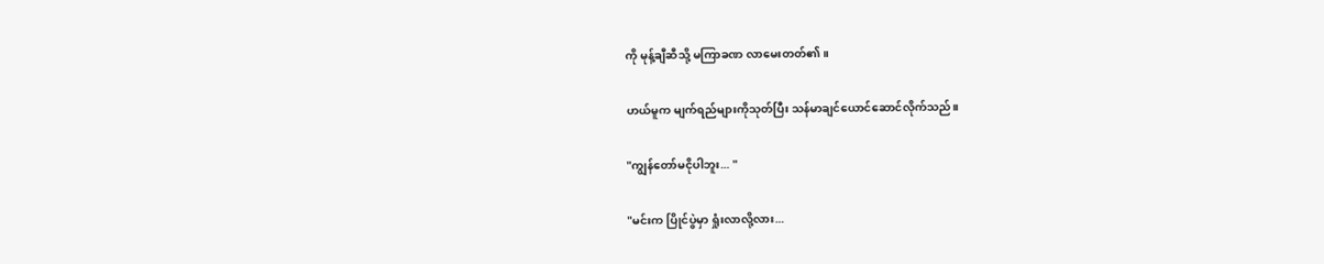ကို မုန့်ချီဆီသို့ မကြာခဏ လာမေးတတ်၏။

ဟယ်မူက မျက်ရည်များကိုသုတ်ပြီး သန်မာချင်ယောင်ဆောင်လိုက်သည်။

"ကျွန်တော်မငိုပါဘူး... "

"မင်းက ပြိုင်ပွဲမှာ ရှုံးလာလို့လား...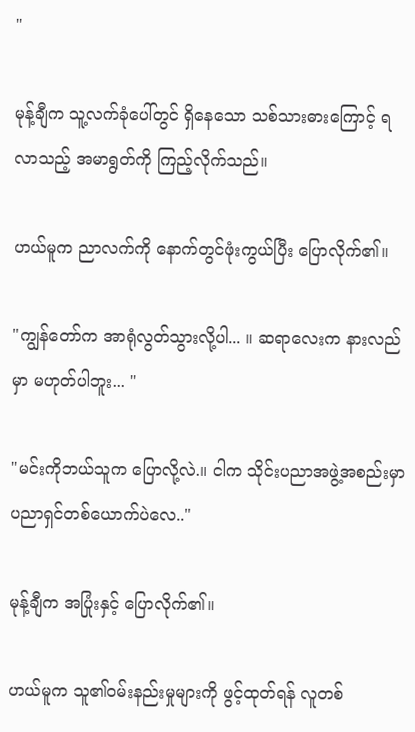"

မုန့်ချီက သူ့လက်ခုံပေါ်တွင် ရှိနေသော သစ်သားဓားကြောင့် ရလာသည့် အမာရွတ်ကို ကြည့်လိုက်သည်။

ဟယ်မူက ညာလက်ကို နောက်တွင်ဖုံးကွယ်ပြီး ပြောလိုက်၏။

"ကျွန်တော်က အာရုံလွတ်သွားလို့ပါ... ။ ဆရာလေးက နားလည်မှာ မဟုတ်ပါဘူး... "

"မင်းကိုဘယ်သူက ပြောလို့လဲ.။ ငါက သိုင်းပညာအဖွဲ့အစည်းမှာ ပညာရှင်တစ်ယောက်ပဲလေ.."

မုန့်ချီက အပြုံးနှင့် ပြောလိုက်၏။

ဟယ်မူက သူ၏ဝမ်းနည်းမှုများကို ဖွင့်ထုတ်ရန် လူတစ်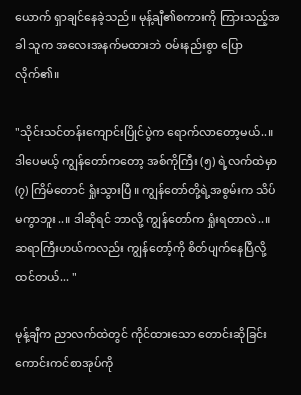ယောက် ရှာချင်နေခဲ့သည်။ မုန့်ချီ၏စကားကို ကြားသည့်အခါ သူက အလေးအနက်မထားဘဲ ဝမ်းနည်းစွာ ပြောလိုက်၏။

"သိုင်းသင်တန်းကျောင်းပြိုင်ပွဲက ရောက်လာတော့မယ်..။ ဒါပေမယ့် ကျွန်တော်ကတော့ အစ်ကိုကြီး (၅) ရဲ့လက်ထဲမှာ (၇) ကြိမ်တောင် ရှုံးသွားပြီ ။ ကျွန်တော်တို့ရဲ့အစွမ်းက သိပ်မကွာဘူး..။ ဒါဆိုရင် ဘာလို့ ကျွန်တော်က ရှုံးရတာလဲ..။ ဆရာကြီးဟယ်ကလည်း ကျွန်တော့်ကို စိတ်ပျက်နေပြီလို့ထင်တယ်... "

မုန့်ချီက ညာလက်ထဲတွင် ကိုင်ထားသော တောင်းဆိုခြင်းကောင်းကင်စာအုပ်ကို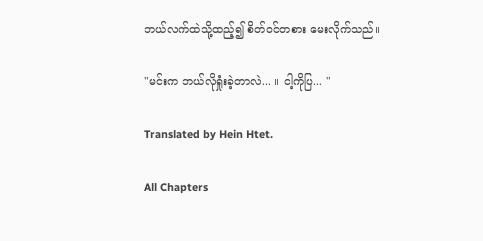ဘယ်လက်ထဲသို့ထည့်၍ စိတ်ဝင်တစား မေးလိုက်သည်။

"မင်းက ဘယ်လိုရှုံးခဲ့တာလဲ... ။ ငါ့ကိုပြ... "

Translated by Hein Htet.

All Chapters